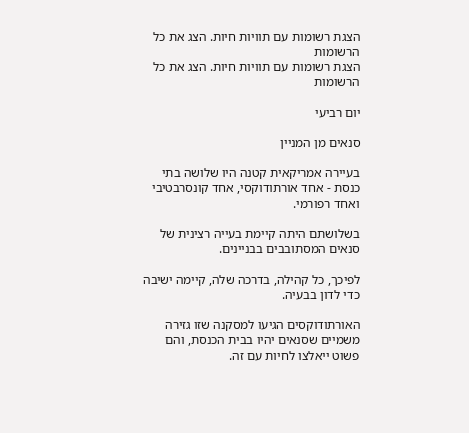הצגת רשומות עם תוויות חיות. הצג את כל הרשומות
הצגת רשומות עם תוויות חיות. הצג את כל הרשומות

יום רביעי

סנאים מן המניין

בעיירה אמריקאית קטנה היו שלושה בתי כנסת - אחד אורתודוקסי, אחד קונסרבטיבי ואחד רפורמי.

בשלושתם היתה קיימת בעייה רצינית של סנאים המסתובבים בבניינים.

לפיכך, כל קהילה, בדרכה שלה, קיימה ישיבה כדי לדון בבעיה.

האורתודוקסים הגיעו למסקנה שזו גזירה משמיים שסנאים יהיו בבית הכנסת, והם פשוט ייאלצו לחיות עם זה.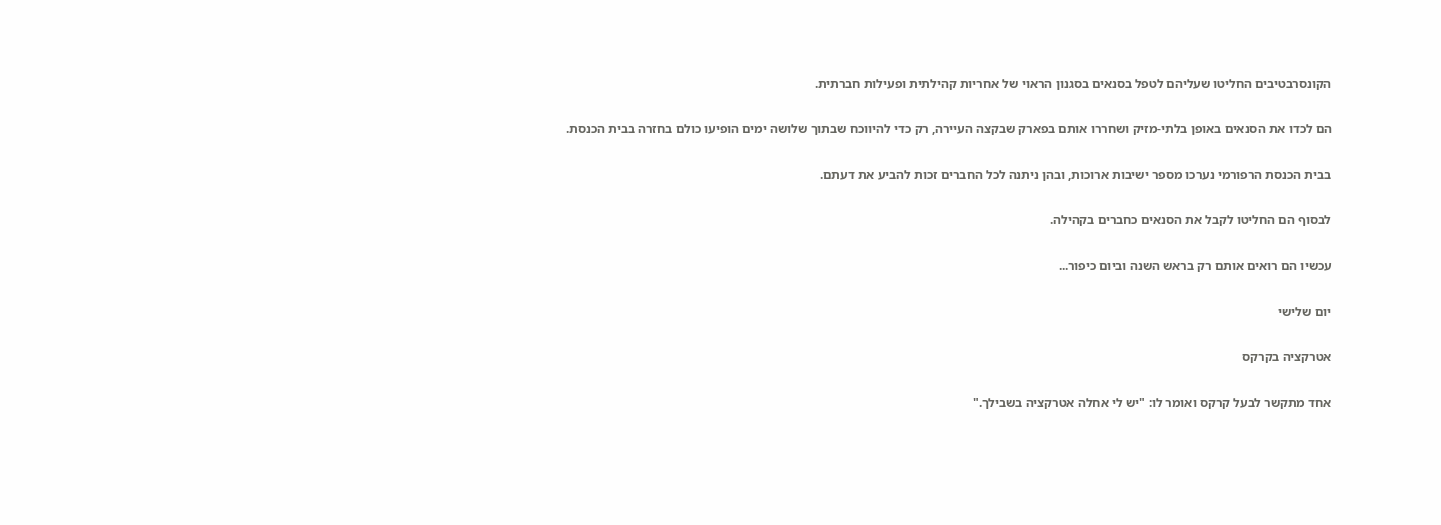הקונסרבטיבים החליטו שעליהם לטפל בסנאים בסגנון הראוי של אחריות קהילתית ופעילות חברתית.

הם לכדו את הסנאים באופן בלתי-מזיק ושחררו אותם בפארק שבקצה העיירה, רק כדי להיווכח שבתוך שלושה ימים הופיעו כולם בחזרה בבית הכנסת.

בבית הכנסת הרפורמי נערכו מספר ישיבות ארוכות, ובהן ניתנה לכל החברים זכות להביע את דעתם.

לבסוף הם החליטו לקבל את הסנאים כחברים בקהילה.

עכשיו הם רואים אותם רק בראש השנה וביום כיפור...

יום שלישי

אטרקציה בקרקס

אחד מתקשר לבעל קרקס ואומר לו: "יש לי אחלה אטרקציה בשבילך."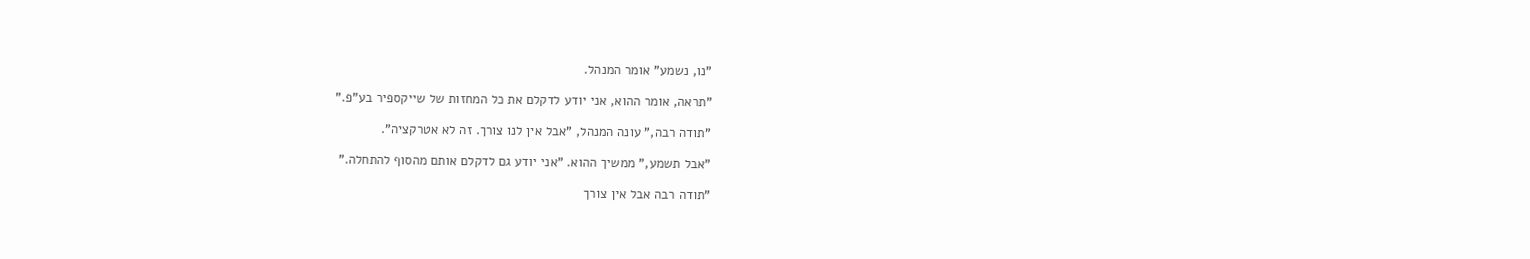"נו, נשמע" אומר המנהל.

"תראה, אומר ההוא, אני יודע לדקלם את כל המחזות של שייקספיר בע"פ."

"תודה רבה," עונה המנהל, "אבל אין לנו צורך. זה לא אטרקציה".

"אבל תשמע," ממשיך ההוא. "אני יודע גם לדקלם אותם מהסוף להתחלה."

"תודה רבה אבל אין צורך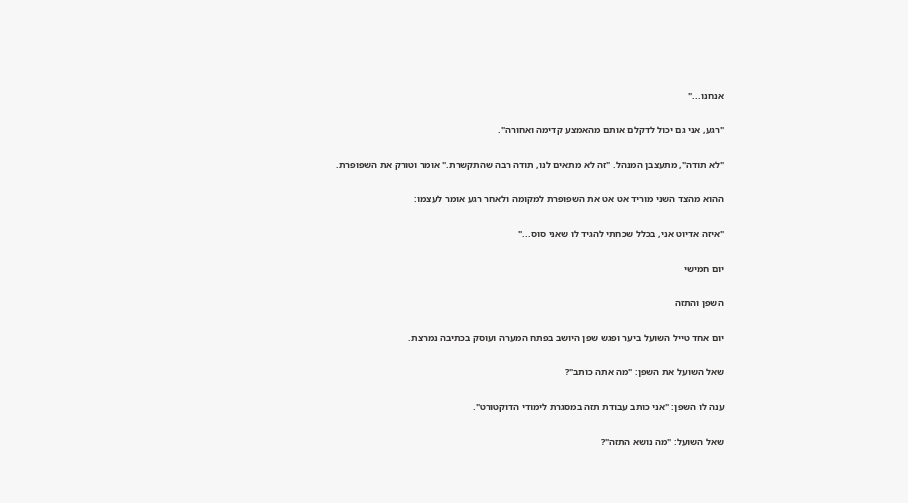אנחנו..."

"רגע, אני גם יכול לדקלם אותם מהאמצע קדימה ואחורה".

"לא תודה", מתעצבן המנהל. "זה לא מתאים לנו, תודה רבה שהתקשרת." אומר וטורק את השפופרת.

ההוא מהצד השני מוריד אט אט את השפופרת למקומה ולאחר רגע אומר לעצמו:

"איזה אדיוט אני, בכלל שכחתי להגיד לו שאני סוס..."

יום חמישי

השפן והתזה

יום אחד טייל השועל ביער ופגש שפן היושב בפתח המערה ועוסק בכתיבה נמרצת.

שאל השועל את השפן: "מה אתה כותב"?

ענה לו השפן: "אני כותב עבודת תזה במסגרת לימודי הדוקטורט".

שאל השועל: "מה נושא התזה"?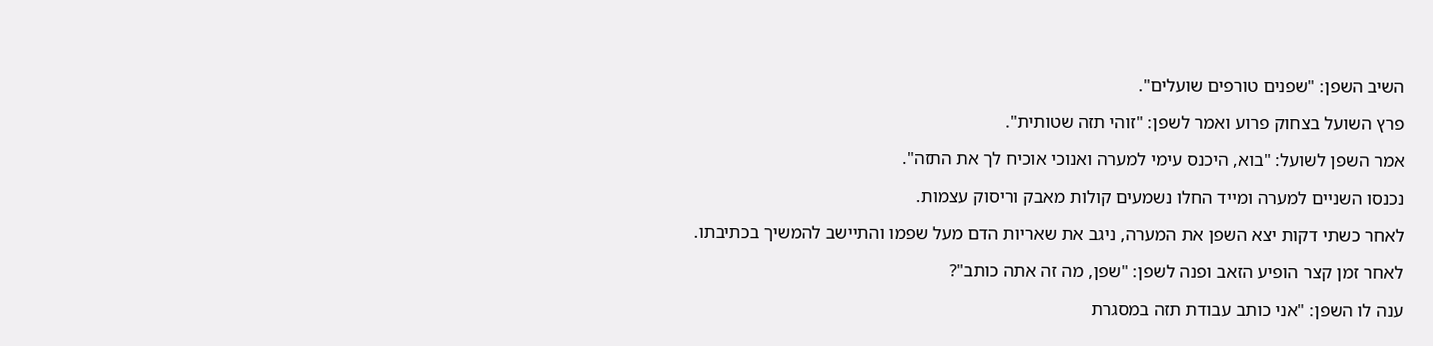השיב השפן: "שפנים טורפים שועלים".

פרץ השועל בצחוק פרוע ואמר לשפן: "זוהי תזה שטותית".

אמר השפן לשועל: "בוא, היכנס עימי למערה ואנוכי אוכיח לך את התזה".

נכנסו השניים למערה ומייד החלו נשמעים קולות מאבק וריסוק עצמות.

לאחר כשתי דקות יצא השפן את המערה, ניגב את שאריות הדם מעל שפמו והתיישב להמשיך בכתיבתו.

לאחר זמן קצר הופיע הזאב ופנה לשפן: "שפן, מה זה אתה כותב"?

ענה לו השפן: "אני כותב עבודת תזה במסגרת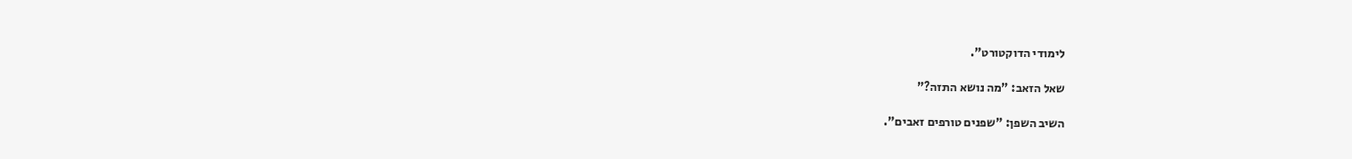לימודי הדוקטורט".

שאל הזאב: "מה נושא התזה?"

השיב השפן: "שפנים טורפים זאבים".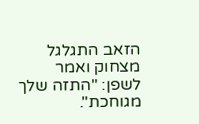הזאב התגלגל מצחוק ואמר לשפן: "התזה שלך מגוחכת".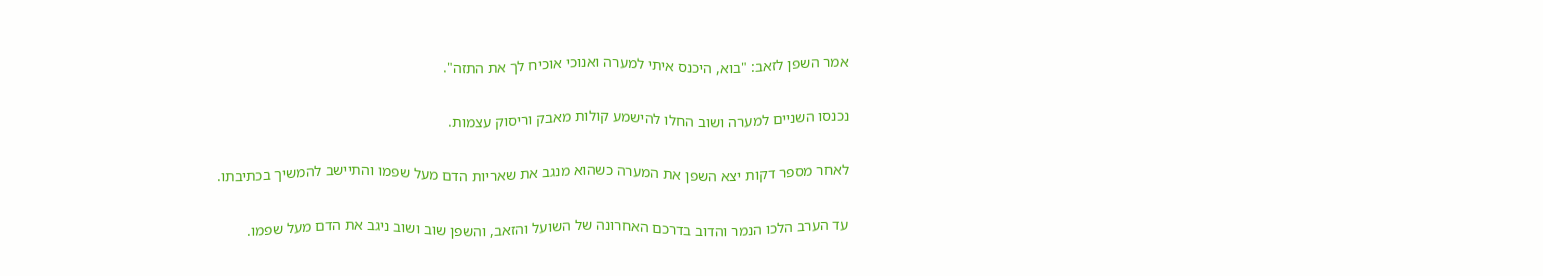אמר השפן לזאב: "בוא, היכנס איתי למערה ואנוכי אוכיח לך את התזה".

נכנסו השניים למערה ושוב החלו להישמע קולות מאבק וריסוק עצמות.

לאחר מספר דקות יצא השפן את המערה כשהוא מנגב את שאריות הדם מעל שפמו והתיישב להמשיך בכתיבתו.

עד הערב הלכו הנמר והדוב בדרכם האחרונה של השועל והזאב, והשפן שוב ושוב ניגב את הדם מעל שפמו.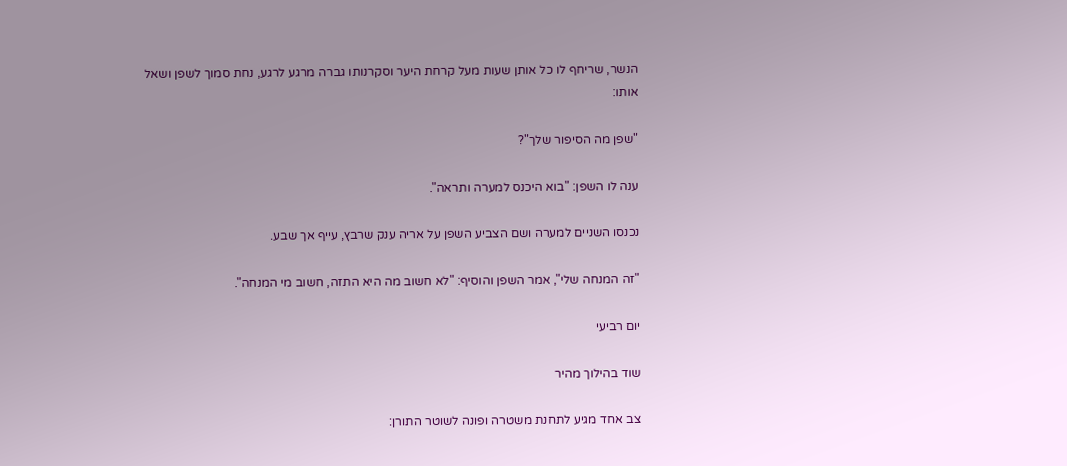הנשר, שריחף לו כל אותן שעות מעל קרחת היער וסקרנותו גברה מרגע לרגע, נחת סמוך לשפן ושאל אותו:

"שפן מה הסיפור שלך"?

ענה לו השפן: "בוא היכנס למערה ותראה".

נכנסו השניים למערה ושם הצביע השפן על אריה ענק שרבץ, עייף אך שבע.

"זה המנחה שלי", אמר השפן והוסיף: "לא חשוב מה היא התזה, חשוב מי המנחה".

יום רביעי

שוד בהילוך מהיר

צב אחד מגיע לתחנת משטרה ופונה לשוטר התורן: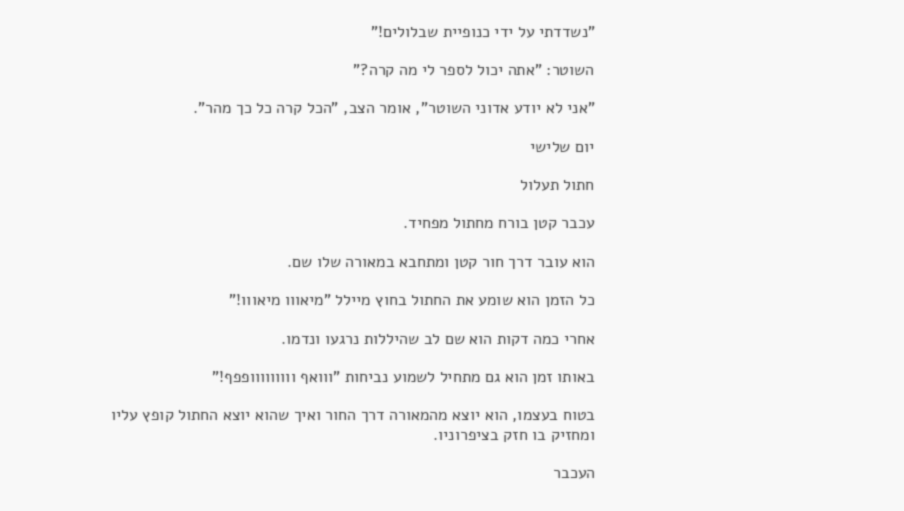"נשדדתי על ידי כנופיית שבלולים!"

השוטר: "אתה יכול לספר לי מה קרה?"

"אני לא יודע אדוני השוטר", אומר הצב, "הכל קרה כל כך מהר".

יום שלישי

חתול תעלול

עכבר קטן בורח מחתול מפחיד.

הוא עובר דרך חור קטן ומתחבא במאורה שלו שם.

כל הזמן הוא שומע את החתול בחוץ מיילל "מיאווו מיאווו!"

אחרי כמה דקות הוא שם לב שהיללות נרגעו ונדמו.

באותו זמן הוא גם מתחיל לשמוע נביחות "ווואף ווווווווופפף!"

בטוח בעצמו, הוא יוצא מהמאורה דרך החור ואיך שהוא יוצא החתול קופץ עליו ומחזיק בו חזק בציפרוניו.

העכבר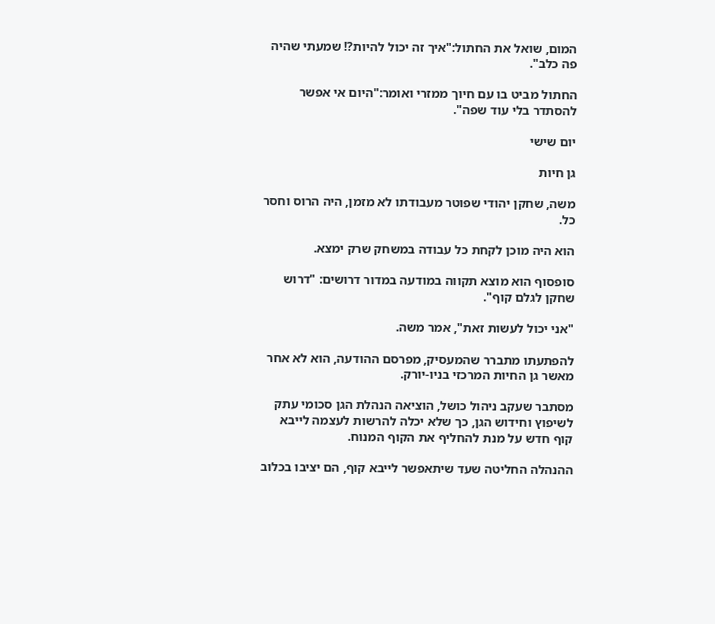המום, שואל את החתול:"איך זה יכול להיות?! שמעתי שהיה פה כלב".

החתול מביט בו עם חיוך ממזרי ואומר:"היום אי אפשר להסתדר בלי עוד שפה".

יום שישי

גן חיות

משה, שחקן יהודי שפוטר מעבודתו לא מזמן, היה הרוס וחסר כל.

הוא היה מוכן לקחת כל עבודה במשחק שרק ימצא.

סופסוף הוא מוצא תקווה במודעה במדור דרושים: "דרוש שחקן לגלם קוף".

"אני יכול לעשות זאת", אמר משה.

להפתעתו מתברר שהמעסיק, מפרסם ההודעה, הוא לא אחר מאשר גן החיות המרכזי בניו-יורק.

מסתבר שעקב ניהול כושל, הוציאה הנהלת הגן סכומי עתק לשיפוץ וחידוש הגן, כך שלא יכלה להרשות לעצמה לייבא קוף חדש על מנת להחליף את הקוף המנוח.

ההנהלה החליטה שעד שיתאפשר לייבא קוף, הם יציבו בכלוב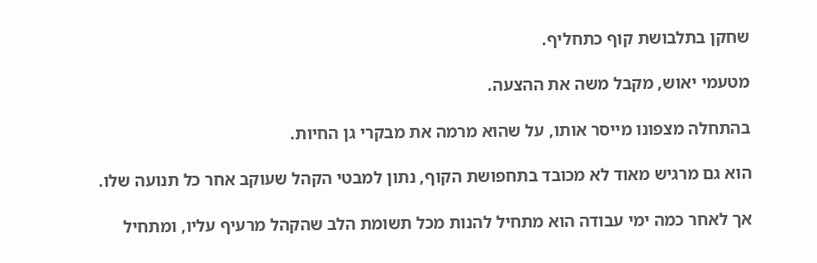שחקן בתלבושת קוף כתחליף.

מטעמי יאוש, מקבל משה את ההצעה.

בהתחלה מצפונו מייסר אותו, על שהוא מרמה את מבקרי גן החיות.

הוא גם מרגיש מאוד לא מכובד בתחפושת הקוף, נתון למבטי הקהל שעוקב אחר כל תנועה שלו.

אך לאחר כמה ימי עבודה הוא מתחיל להנות מכל תשומת הלב שהקהל מרעיף עליו, ומתחיל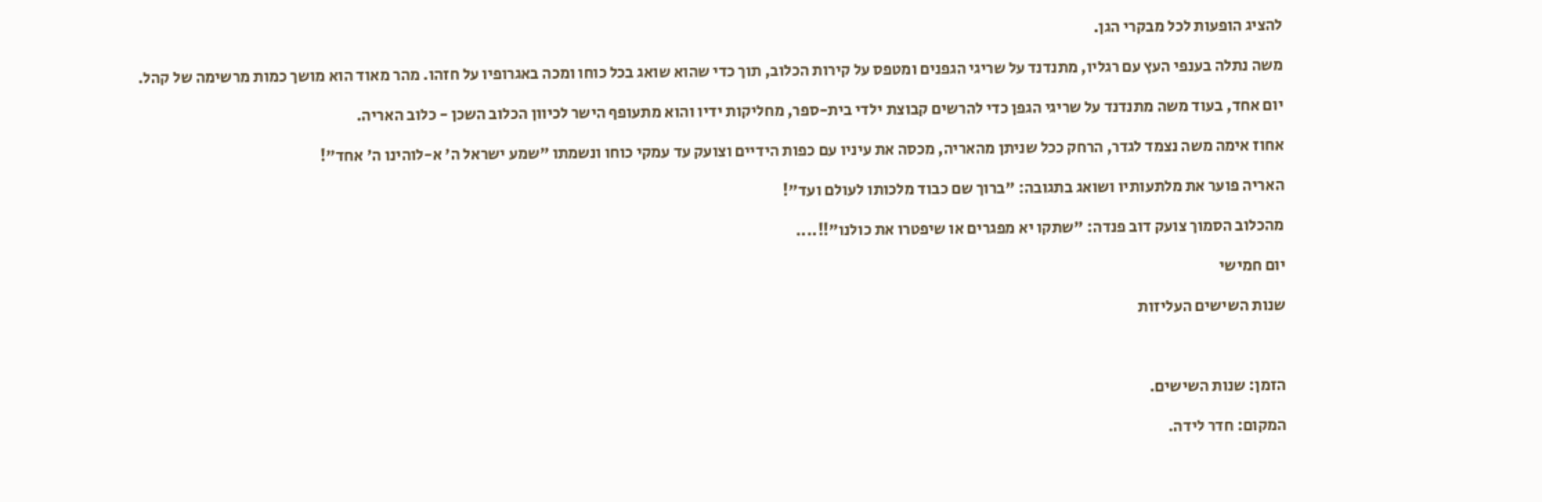להציג הופעות לכל מבקרי הגן.

משה נתלה בענפי העץ עם רגליו, מתנדנד על שריגי הגפנים ומטפס על קירות הכלוב, תוך כדי שהוא שואג בכל כוחו ומכה באגרופיו על חזהו. מהר מאוד הוא מושך כמות מרשימה של קהל.

יום אחד, בעוד משה מתנדנד על שריגי הגפן כדי להרשים קבוצת ילדי בית-ספר, מחליקות ידיו והוא מתעופף הישר לכיוון הכלוב השכן - כלוב האריה.

אחוז אימה משה נצמד לגדר, הרחק ככל שניתן מהאריה, מכסה את עיניו עם כפות הידיים וצועק עד עמקי כוחו ונשמתו "שמע ישראל ה' א-לוהינו ה' אחד"!

האריה פוער את מלתעותיו ושואג בתגובה: "ברוך שם כבוד מלכותו לעולם ועד"!

מהכלוב הסמוך צועק דוב פנדה: "שתקו יא מפגרים או שיפטרו את כולנו"!!....

יום חמישי

שנות השישים העליזות



הזמן: שנות השישים.

המקום: חדר לידה.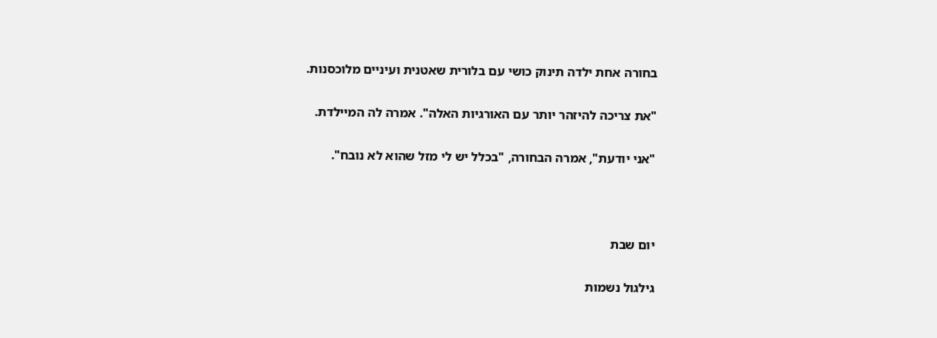בחורה אחת ילדה תינוק כושי עם בלורית שאטנית ועיניים מלוכסנות.

"את צריכה להיזהר יותר עם האורגיות האלה". אמרה לה המיילדת.

"אני יודעת", אמרה הבחורה, "בכלל יש לי מזל שהוא לא נובח".



יום שבת

גילגול נשמות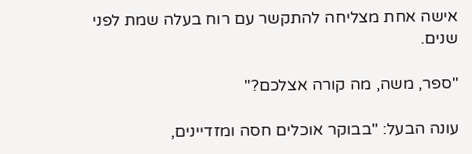אישה אחת מצליחה להתקשר עם רוח בעלה שמת לפני שנים.

"ספר, משה, מה קורה אצלכם?"

עונה הבעל: "בבוקר אוכלים חסה ומזדיינים,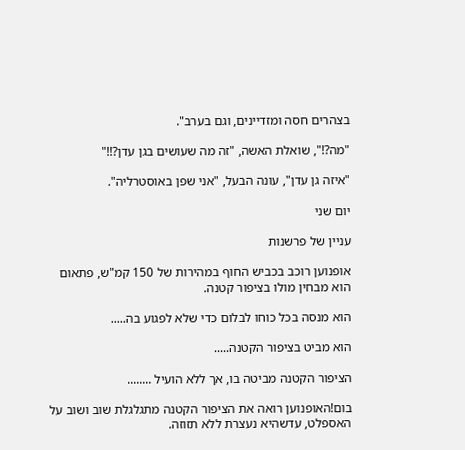בצהרים חסה ומזדיינים, וגם בערב".

"מה?!", שואלת האשה, "זה מה שעושים בגן עדן?!!"

"איזה גן עדן", עונה הבעל, "אני שפן באוסטרליה".

יום שני

עניין של פרשנות

אופנוען רוכב בכביש החוף במהירות של 150 קמ"ש, פתאום הוא מבחין מולו בציפור קטנה.

הוא מנסה בכל כוחו לבלום כדי שלא לפגוע בה.....

הוא מביט בציפור הקטנה.....

הציפור הקטנה מביטה בו, אך ללא הועיל ........

בום!האופנוען רואה את הציפור הקטנה מתגלגלת שוב ושוב על האספלט, עדשהיא נעצרת ללא תזוזה.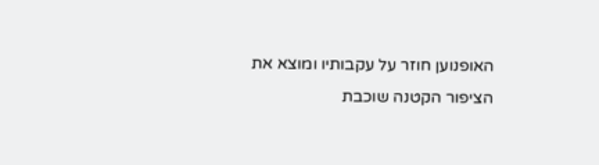האופנוען חוזר על עקבותיו ומוצא את הציפור הקטנה שוכבת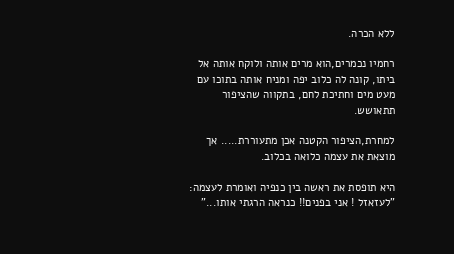ללא הכרה.

רחמיו נכמרים,הוא מרים אותה ולוקח אותה אל ביתו, קונה לה כלוב יפה ומניח אותה בתוכו עם מעט מים וחתיכת לחם, בתקווה שהציפור תתאושש.

למחרת,הציפור הקטנה אכן מתעוררת..... אך מוצאת את עצמה כלואה בכלוב.

היא תופסת את ראשה בין כנפיה ואומרת לעצמה: "לעזאזל ! אני בפנים!! כנראה הרגתי אותו..."